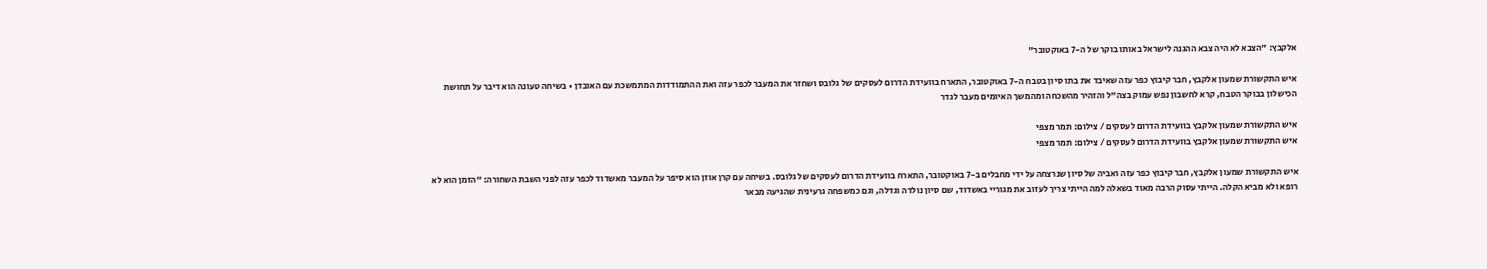אלקבץ: "הצבא לא היה צבא ההגנה לישראל באותו בוקר של ה-7 באוקטובר"

איש התקשורת שמעון אלקבץ, חבר קיבוץ כפר עזה שאיבד את בתו סיון בטבח ה-7 באוקטובר, התארח בוועידת הדרום לעסקים של גלובס ושחזר את המעבר לכפר עזה ואת ההתמודדות המתמשכת עם האובדן • בשיחה טעונה הוא דיבר על תחושת הכישלון בבוקר הטבח, קרא לחשבון נפש עמוק בצה"ל והזהיר מהשכחה ומהמשך האיומים מעבר לגדר

איש התקשורת שמעון אלקבץ בוועידת הדרום לעסקים / צילום: תמר מצפי
איש התקשורת שמעון אלקבץ בוועידת הדרום לעסקים / צילום: תמר מצפי

איש התקשורת שמעון אלקבץ, חבר קיבוץ כפר עזה ואביה של סיון שנרצחה על ידי מחבלים ב-7 באוקטובר, התארח בוועידת הדרום לעסקים של גלובס. בשיחה עם קרן אוזן הוא סיפר על המעבר מאשדוד לכפר עזה לפני השבת השחורה: "הזמן הוא לא רופא ולא מביא הקלה. הייתי עסוק הרבה מאוד בשאלה למה הייתי צריך לעזוב את מגוריי באשדוד, שם סיון נולדה וגדלה, וגם כמשפחה גרעינית שהגיעה מבאר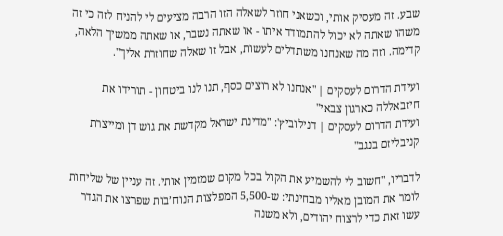שבע. זה מעסיק אותי, וכשאני חוזר לשאלה הזו הרבה מציעים לי להניח לזה כי זה משהו שאתה לא יכול להתמודד איתו - או שאתה נשבר, או שאתה ממשיך הלאה, קדימה. וזה מה שאנחנו משתדלים לעשות, אבל זו שאלה שחוזרת אליך".

ועידת הדרום לעסקים | "אנחנו לא רוצים כסף, תנו לנו ביטחון - תורידו את חיזבאללה כארגון צבאי"
ועידת הדרום לעסקים | דנילוביץ': "מדינת ישראל מקדשת את גוש דן ומייצרת קניבליזם בנגב"

לדבריו, "חשוב לי להשמיע את הקול בכל מקום שמזמין אותי. זה עניין של שליחות לומר את המובן מאליו מבחינתי: ש-5,500 המפלצות הנוח’בות שפרצו את הגדר עשו זאת כדי לרצוח יהודים, ולא משנה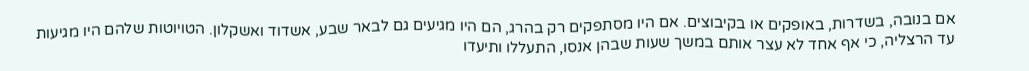אם בנובה, בשדרות, באופקים או בקיבוצים. אם היו מסתפקים רק בהרג, הם היו מגיעים גם לבאר שבע, אשדוד ואשקלון. הטויוטות שלהם היו מגיעות עד הרצליה, כי אף אחד לא עצר אותם במשך שעות שבהן אנסו, התעללו ותיעדו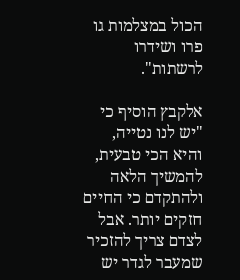הכול במצלמות גו פרו ושידרו לרשתות".

אלקבץ הוסיף כי "יש לנו נטייה, והיא הכי טבעית, להמשיך הלאה ולהתקדם כי החיים חזקים יותר. אבל לצדם צריך להזכיר שמעבר לגדר יש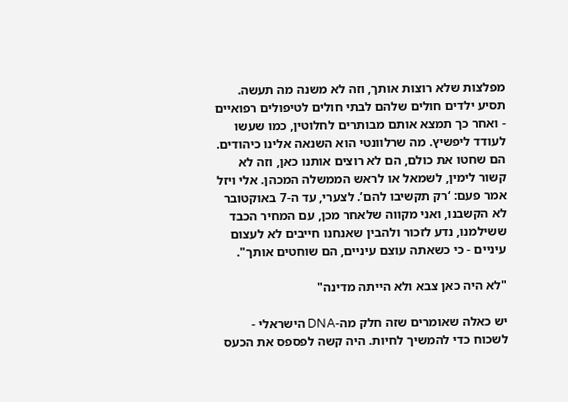מפלצות שלא רוצות אותך, וזה לא משנה מה תעשה. תסיע ילדים חולים שלהם לבתי חולים לטיפולים רפואיים - ואחר כך תמצא אותם מבותרים לחלוטין, כמו שעשו לעודד ליפשיץ. מה שרלוונטי הוא השנאה אלינו כיהודים. הם שחטו את כולם, הם לא רוצים אותנו כאן, וזה לא קשור לימין, לשמאל או לראש הממשלה המכהן. אלי ויזל אמר פעם: ‘רק תקשיבו להם’. לצערי, עד ה-7 באוקטובר לא הקשבנו, ואני מקווה שלאחר מכן, עם המחיר הכבד ששילמנו, נדע לזכור ולהבין שאנחנו חייבים לא לעצום עיניים - כי כשאתה עוצם עיניים, הם שוחטים אותך".

"לא היה כאן צבא ולא הייתה מדינה"

יש כאלה שאומרים שזה חלק מה-DNA הישראלי - לשכוח כדי להמשיך לחיות. היה קשה לפספס את הכעס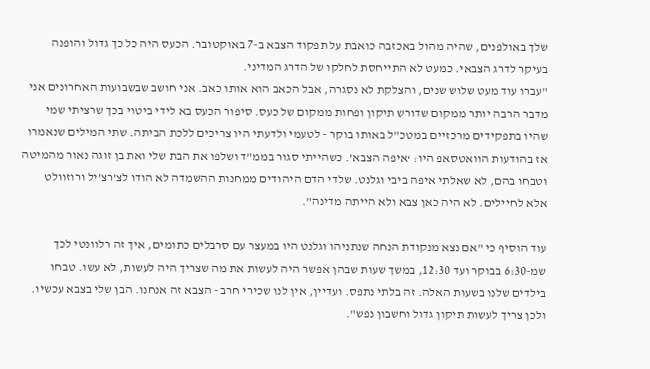שלך באולפנים, שהיה מהול באכזבה כואבת על תפקוד הצבא ב-7 באוקטובר. הכעס היה כל כך גדול והופנה בעיקר לדרג הצבאי. כמעט לא התייחסת לחלקו של הדרג המדיני.
"עברו עוד מעט שלוש שנים, והצלקת לא נסגרה, אבל הכאב הוא אותו כאב. אני חושב שבשבועות האחרונים אני מדבר הרבה יותר ממקום שדורש תיקון ופחות ממקום של כעס. סיפור הכעס בא לידי ביטוי בכך שרציתי שמי שהיו בתפקידים מרכזיים במטכ"ל באותו בוקר - לטעמי ולדעתי היו צריכים ללכת הביתה. שתי המילים שנאמרו אז בהודעות הוואטסאפ היו: ‘איפה הצבא’. כשהייתי סגור בממ"ד ושלפו את הבת שלי ואת בן זוגה נאור מהמיטה וטבחו בהם, לא שאלתי איפה ביבי וגלנט. שלדי הדם היהודים ממחנות ההשמדה לא הודו לצ’רצ’יל ורוזוולט אלא לחיילים. לא היה כאן צבא ולא הייתה מדינה".

עוד הוסיף כי "אם נצא מנקודת הנחה שנתניהו וגלנט היו במעצר עם סרבלים כתומים, איך זה רלוונטי לכך שמ-6:30 בבוקר ועד 12:30, במשך שעות שבהן אפשר היה לעשות את מה שצריך היה לעשות, לא עשו. טבחו בילדים שלנו בשעות האלה. זה בלתי נתפס. ועדיין, אין לנו שכירי חרב - הצבא זה אנחנו. הבן שלי בצבא עכשיו. ולכן צריך לעשות תיקון גדול וחשבון נפש".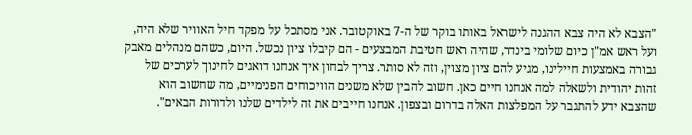"הצבא לא היה צבא ההגנה לישראל באותו בוקר של ה-7 באוקטובר. אני מסתכל על מפקד חיל האוויר שלא היה, ועל ראש אמ"ן כיום שלומי בינדר, שהיה ראש חטיבת המבצעים - הם קיבלו ציון נכשל. היום, כשהם מנהלים מאבק גבורה באמצעות חיילינו, מגיע להם ציון מצוין, וזה לא סותר. צריך לבחון איך אנחנו דואגים לחינוך לערכים של זהות יהודית ולשאלה למה אנחנו חיים כאן. חשוב להבין שלא משנים הוויכוחים הפנימיים, מה שחשוב הוא שהצבא ידע להתגבר על המפלצות האלה בדרום ובצפון. אנחנו חייבים את זה לילדים שלנו ולדורות הבאים".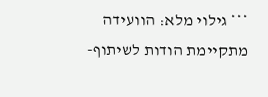*** גילוי מלא: הוועידה מתקיימת הודות לשיתוף-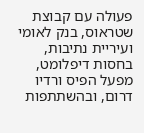פעולה עם קבוצת שטראוס, בנק לאומי ועיריית נתיבות, בחסות דיפלומט, מפעל הפיס ורדיו דרום, ובהשתתפות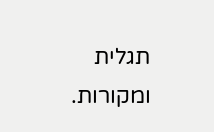תגלית ומקורות.